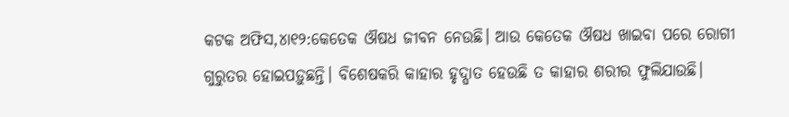କଟକ ଅଫିସ,୪ା୧୨:କେତେକ ଔଷଧ ଜୀବନ ନେଉଛି। ଆଉ କେତେକ ଔଷଧ ଖାଇବା ପରେ ରୋଗୀ ଗୁରୁତର ହୋଇପଡ଼ୁଛନ୍ତି। ବିଶେଷକରି କାହାର ହୃଦ୍ଘାତ ହେଉଛି ତ କାହାର ଶରୀର ଫୁଲିଯାଉଛି।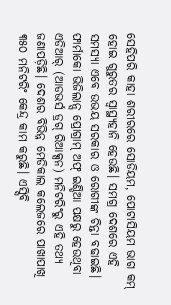ସେହିପରି କାହା ଶରୀରରେ ସୋଡିୟମ, ପୋଟାସିୟମ ଭାଗ କମ୍ ହୋଇ ଗୁରୁତର ସ୍ବାସ୍ଥ୍ୟହାନି ହେଉଛି। ସମଗ୍ର ଦେଶରେ ଏହି ସମସ୍ୟା ଏବେ ଉଭୟ ସରକାର ଓ ରୋଗୀଙ୍କ ଚିନ୍ତା ବଢାଇଛି। ଫାର୍ମାକୋ ଭିଜିଲାନ୍ସ ପ୍ରୋଗ୍ରାମ୍ ଅଫ୍ ଇଣ୍ଡିଆ ପକ୍ଷରୁ ହେଉଥିବା ଏଡିଆର୍ (ଆଡଭର୍ସ ଡ୍ରଗ୍ ରିଆକ୍ସନ) ମନିଟରିଂରୁ ଏହି ତଥ୍ୟ ଜଣାପଡ଼ିଛି। ଦେଶର ବିଭିନ୍ନ ମେଡିକାଲ କଲେଜରେ ପାଖାପାଖି ୩୫୦ ମନିଟରିଂ କେନ୍ଦ୍ର କାମ କରୁଛି। ଏସ୍ସିବି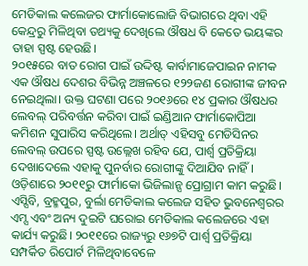ମେଡିକାଲ କଲେଜର ଫାର୍ମାକୋଲୋଜି ବିଭାଗରେ ଥିବା ଏହି କେନ୍ଦ୍ରରୁ ମିଳିଥିବା ତଥ୍ୟକୁ ଦେଖିଲେ ଔଷଧ ବି କେତେ ଭୟଙ୍କର ତାହା ସ୍ପଷ୍ଟ ହେଉଛି।
୨୦୧୫ରେ ବାତ ରୋଗ ପାଇଁ ଉଦ୍ଦିଷ୍ଟ କାର୍ବାମାଜେପାଇନ ନାମକ ଏକ ଔଷଧ ଦେଶର ବିଭିନ୍ନ ଅଞ୍ଚଳରେ ୧୨୨ଜଣ ରୋଗୀଙ୍କ ଜୀବନ ନେଇଥିଲା। ଉକ୍ତ ଘଟଣା ପରେ ୨୦୧୬ରେ ୧୪ ପ୍ରକାର ଔଷଧର ଲେବଲ୍ ପରିବର୍ତ୍ତନ କରିବା ପାଇଁ ଇଣ୍ଡିଆନ ଫାର୍ମାକୋପିଆ କମିଶନ ସୁପାରିସ କରିଥିଲେ। ଅର୍ଥାତ୍ ଏହିସବୁ ମେଡିସିନର ଲେବଲ୍ ଉପରେ ସ୍ପଷ୍ଟ ଉଲ୍ଲେଖ ରହିବ ଯେ, ପାର୍ଶ୍ୱ ପ୍ରତିକ୍ରିୟା ଦେଖାଦେଲେ ଏହାକୁ ପୁନର୍ବାର ରୋଗୀଙ୍କୁ ଦିଆଯିବ ନାହିଁ। ଓଡ଼ିଶାରେ ୨୦୧୧ରୁ ଫାର୍ମାକୋ ଭିଜିଲାନ୍ସ ପ୍ରୋଗ୍ରାମ କାମ କରୁଛି। ଏସ୍ସିବି, ବ୍ରହ୍ମପୁର, ବୁର୍ଲା ମେଡିକାଲ କଲେଜ ସହିତ ଭୁବନେଶ୍ୱରର ଏମ୍ସ ଏବଂ ଅନ୍ୟ ଦୁଇଟି ଘରୋଇ ମେଡିକାଲ କଲେଜରେ ଏହା କାର୍ଯ୍ୟ କରୁଛି। ୨୦୧୧ରେ ରାଜ୍ୟରୁ ୧୬୭ଟି ପାର୍ଶ୍ୱ ପ୍ରତିକ୍ରିୟା ସମ୍ପର୍କିତ ରିପୋର୍ଟ ମିଳିଥିବାବେଳେ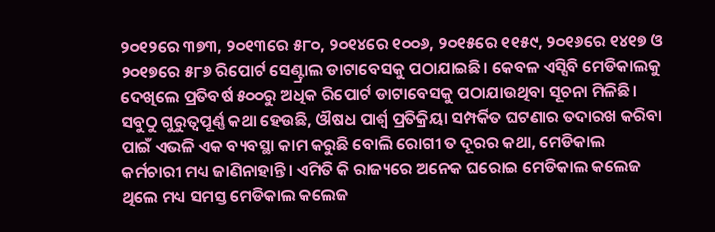୨୦୧୨ରେ ୩୭୩, ୨୦୧୩ରେ ୫୮୦, ୨୦୧୪ରେ ୧୦୦୬, ୨୦୧୫ରେ ୧୧୫୯, ୨୦୧୬ରେ ୧୪୧୭ ଓ ୨୦୧୭ରେ ୫୮୬ ରିପୋର୍ଟ ସେଣ୍ଟ୍ରାଲ ଡାଟାବେସକୁ ପଠାଯାଇଛି। କେବଳ ଏସ୍ସିବି ମେଡିକାଲକୁ ଦେଖିଲେ ପ୍ରତିବର୍ଷ ୫୦୦ରୁ ଅଧିକ ରିପୋର୍ଟ ଡାଟାବେସକୁ ପଠାଯାଉଥିବା ସୂଚନା ମିଳିଛି।
ସବୁଠୁ ଗୁରୁତ୍ୱପୂର୍ଣ୍ଣ କଥା ହେଉଛି, ଔଷଧ ପାର୍ଶ୍ୱ ପ୍ରତିକ୍ରିୟା ସମ୍ପର୍କିତ ଘଟଣାର ତଦାରଖ କରିବା ପାଇଁ ଏଭଳି ଏକ ବ୍ୟବସ୍ଥା କାମ କରୁଛି ବୋଲି ରୋଗୀ ତ ଦୂରର କଥା, ମେଡିକାଲ କର୍ମଚାରୀ ମଧ୍ୟ ଜାଣିନାହାନ୍ତି। ଏମିତି କି ରାଜ୍ୟରେ ଅନେକ ଘରୋଇ ମେଡିକାଲ କଲେଜ ଥିଲେ ମଧ୍ୟ ସମସ୍ତ ମେଡିକାଲ କଲେଜ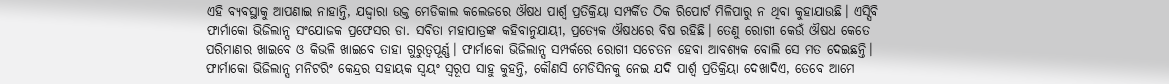ଏହି ବ୍ୟବସ୍ଥାକୁ ଆପଣାଇ ନାହାନ୍ତି, ଯଦ୍ଦ୍ବାରା ଉକ୍ତ ମେଡିକାଲ କଲେଜରେ ଔଷଧ ପାର୍ଶ୍ୱ ପ୍ରତିକ୍ରିୟା ସମ୍ପର୍କିତ ଠିକ ରିପୋର୍ଟ ମିଳିପାରୁ ନ ଥିବା କୁହାଯାଉଛି। ଏସ୍ସିବି ଫାର୍ମାକୋ ଭିଜିଲାନ୍ସ ସଂଯୋଜକ ପ୍ରଫେସର ଡା. ସବିତା ମହାପାତ୍ରଙ୍କ କହିବାନୁଯାୟୀ, ପ୍ରତ୍ୟେକ ଔଷଧରେ ବିଷ ରହିଛି। ତେଣୁ ରୋଗୀ କେଉଁ ଔଷଧ କେତେ ପରିମାଣର ଖାଇବେ ଓ କିଭଳି ଖାଇବେ ତାହା ଗୁରୁତ୍ୱପୂର୍ଣ୍ଣ। ଫାର୍ମାକୋ ଭିଜିଲାନ୍ସ ସମ୍ପର୍କରେ ରୋଗୀ ସଚେତନ ହେବା ଆବଶ୍ୟକ ବୋଲି ସେ ମତ ଦେଇଛନ୍ତି। ଫାର୍ମାକୋ ଭିଜିଲାନ୍ସ ମନିଟରିଂ କେନ୍ଦ୍ରର ସହାୟକ ସ୍ବୟଂ ସ୍ବରୂପ ସାହୁ କୁହନ୍ତି, କୌଣସି ମେଡିସିନକୁ ନେଇ ଯଦି ପାର୍ଶ୍ୱ ପ୍ରତିକ୍ରିୟା ଦେଖାଦିଏ, ତେବେ ଆମେ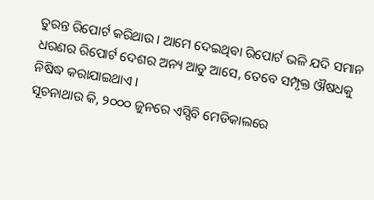ତୁରନ୍ତ ରିପୋର୍ଟ କରିଥାଉ। ଆମେ ଦେଇଥିବା ରିପୋର୍ଟ ଭଳି ଯଦି ସମାନ ଧରଣର ରିପୋର୍ଟ ଦେଶର ଅନ୍ୟ ଆଡୁ ଆସେ, ତେବେ ସମ୍ପୃକ୍ତ ଔଷଧକୁ ନିଷିଦ୍ଧ କରାଯାଇଥାଏ।
ସୂଚନାଥାଉ କି, ୨୦୦୦ ଜୁନରେ ଏସ୍ସିବି ମେଡିକାଲରେ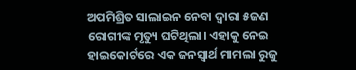ଅପମିଶ୍ରିତ ସାଲାଇନ ନେବା ଦ୍ୱାରା ୫ଜଣ ରୋଗୀଙ୍କ ମୃତ୍ୟୁ ଘଟିଥିଲା। ଏହାକୁ ନେଇ ହାଇକୋର୍ଟରେ ଏକ ଜନସ୍ବାର୍ଥ ମାମଲା ରୁଜୁ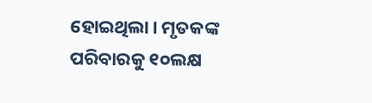ହୋଇଥିଲା। ମୃତକଙ୍କ ପରିବାରକୁ ୧୦ଲକ୍ଷ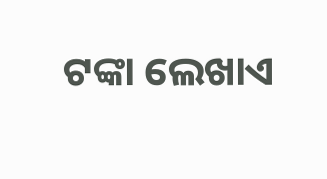ଟଙ୍କା ଲେଖାଏ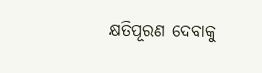କ୍ଷତିପୂରଣ ଦେବାକୁ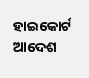ହାଇକୋର୍ଟ ଆଦେଶ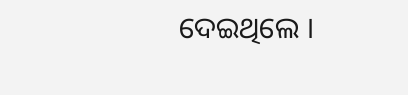ଦେଇଥିଲେ ।